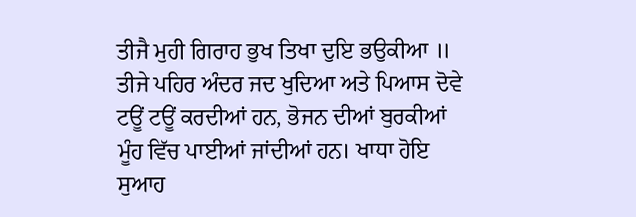ਤੀਜੈ ਮੁਹੀ ਗਿਰਾਹ ਭੁਖ ਤਿਖਾ ਦੁਇ ਭਉਕੀਆ ॥
ਤੀਜੇ ਪਹਿਰ ਅੰਦਰ ਜਦ ਖੁਦਿਆ ਅਤੇ ਪਿਆਸ ਦੋਵੇ ਟਊਂ ਟਊਂ ਕਰਦੀਆਂ ਹਨ, ਭੋਜਨ ਦੀਆਂ ਬੁਰਕੀਆਂ ਮੂੰਹ ਵਿੱਚ ਪਾਈਆਂ ਜਾਂਦੀਆਂ ਹਨ। ਖਾਧਾ ਹੋਇ ਸੁਆਹ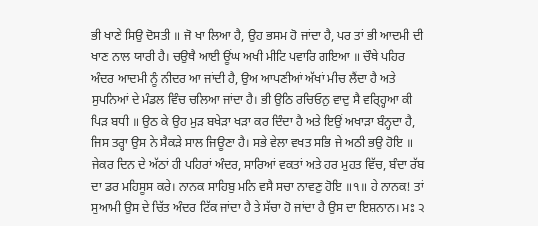ਭੀ ਖਾਣੇ ਸਿਉ ਦੋਸਤੀ ॥ ਜੋ ਖਾ ਲਿਆ ਹੈ, ਉਹ ਭਸਮ ਹੋ ਜਾਂਦਾ ਹੈ, ਪਰ ਤਾਂ ਭੀ ਆਦਮੀ ਦੀ ਖਾਣ ਨਾਲ ਯਾਰੀ ਹੈ। ਚਉਥੈ ਆਈ ਊਂਘ ਅਖੀ ਮੀਟਿ ਪਵਾਰਿ ਗਇਆ ॥ ਚੌਥੇ ਪਹਿਰ ਅੰਦਰ ਆਦਮੀ ਨੂੰ ਨੀਦਰ ਆ ਜਾਂਦੀ ਹੈ, ਉਅ ਆਪਣੀਆਂ ਅੱਖਾਂ ਮੀਚ ਲੈਂਦਾ ਹੈ ਅਤੇ ਸੁਪਨਿਆਂ ਦੇ ਮੰਡਲ ਵਿੰਚ ਚਲਿਆ ਜਾਂਦਾ ਹੈ। ਭੀ ਉਠਿ ਰਚਿਓਨੁ ਵਾਦੁ ਸੈ ਵਰ੍ਹ੍ਹਿਆ ਕੀ ਪਿੜ ਬਧੀ ॥ ਉਠ ਕੇ ਉਹ ਮੁੜ ਬਖੇੜਾ ਖੜਾ ਕਰ ਦਿੰਦਾ ਹੈ ਅਤੇ ਇਉਂ ਅਖਾੜਾ ਬੰਨ੍ਹਦਾ ਹੈ, ਜਿਸ ਤਰ੍ਹਾ ਉਸ ਨੇ ਸੈਕੜੇ ਸਾਲ ਜਿਊਣਾ ਹੈ। ਸਭੇ ਵੇਲਾ ਵਖਤ ਸਭਿ ਜੇ ਅਠੀ ਭਉ ਹੋਇ ॥ ਜੇਕਰ ਦਿਨ ਦੇ ਅੱਠਾਂ ਹੀ ਪਹਿਰਾਂ ਅੰਦਰ, ਸਾਰਿਆਂ ਵਕਤਾਂ ਅਤੇ ਹਰ ਮੁਹਤ ਵਿੱਚ, ਬੰਦਾ ਰੱਬ ਦਾ ਡਰ ਮਹਿਸੂਸ ਕਰੇ। ਨਾਨਕ ਸਾਹਿਬੁ ਮਨਿ ਵਸੈ ਸਚਾ ਨਾਵਣੁ ਹੋਇ ॥੧॥ ਹੇ ਨਾਨਕ! ਤਾਂ ਸੁਆਮੀ ਉਸ ਦੇ ਚਿੱਤ ਅੰਦਰ ਟਿੱਕ ਜਾਂਦਾ ਹੈ ਤੇ ਸੱਚਾ ਹੋ ਜਾਂਦਾ ਹੈ ਉਸ ਦਾ ਇਸ਼ਨਾਨ। ਮਃ ੨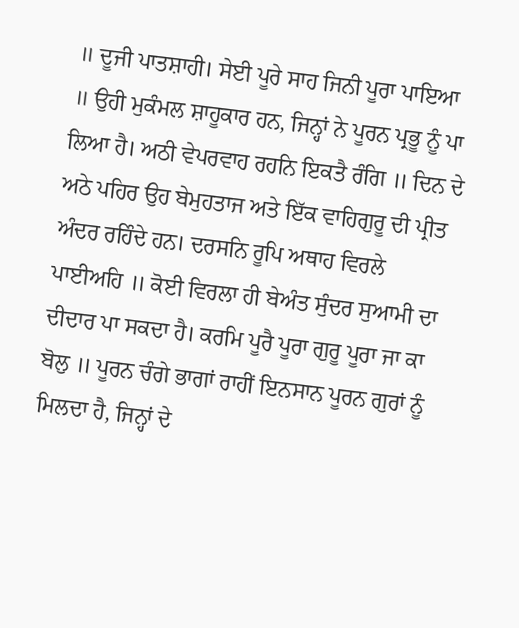॥ ਦੂਜੀ ਪਾਤਸ਼ਾਹੀ। ਸੇਈ ਪੂਰੇ ਸਾਹ ਜਿਨੀ ਪੂਰਾ ਪਾਇਆ ॥ ਉਹੀ ਮੁਕੰਮਲ ਸ਼ਾਹੂਕਾਰ ਹਨ, ਜਿਨ੍ਹਾਂ ਨੇ ਪੂਰਨ ਪ੍ਰਭੂ ਨੂੰ ਪਾ ਲਿਆ ਹੈ। ਅਠੀ ਵੇਪਰਵਾਹ ਰਹਨਿ ਇਕਤੈ ਰੰਗਿ ॥ ਦਿਨ ਦੇ ਅਠੇ ਪਹਿਰ ਉਹ ਬੇਮੁਹਤਾਜ ਅਤੇ ਇੱਕ ਵਾਹਿਗੁਰੂ ਦੀ ਪ੍ਰੀਤ ਅੰਦਰ ਰਹਿੰਦੇ ਹਨ। ਦਰਸਨਿ ਰੂਪਿ ਅਥਾਹ ਵਿਰਲੇ ਪਾਈਅਹਿ ॥ ਕੋਈ ਵਿਰਲਾ ਹੀ ਬੇਅੰਤ ਸੁੰਦਰ ਸੁਆਮੀ ਦਾ ਦੀਦਾਰ ਪਾ ਸਕਦਾ ਹੈ। ਕਰਮਿ ਪੂਰੈ ਪੂਰਾ ਗੁਰੂ ਪੂਰਾ ਜਾ ਕਾ ਬੋਲੁ ॥ ਪੂਰਨ ਚੰਗੇ ਭਾਗਾਂ ਰਾਹੀਂ ਇਨਸਾਨ ਪੂਰਨ ਗੁਰਾਂ ਨੂੰ ਮਿਲਦਾ ਹੈ, ਜਿਨ੍ਹਾਂ ਦੇ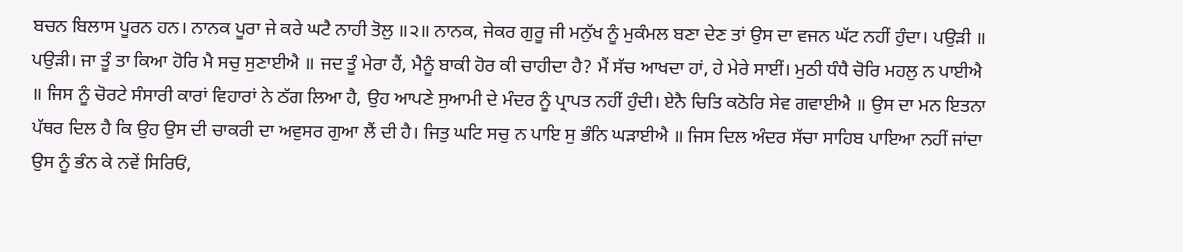ਬਚਨ ਬਿਲਾਸ ਪੂਰਨ ਹਨ। ਨਾਨਕ ਪੂਰਾ ਜੇ ਕਰੇ ਘਟੈ ਨਾਹੀ ਤੋਲੁ ॥੨॥ ਨਾਨਕ, ਜੇਕਰ ਗੁਰੂ ਜੀ ਮਨੁੱਖ ਨੂੰ ਮੁਕੰਮਲ ਬਣਾ ਦੇਣ ਤਾਂ ਉਸ ਦਾ ਵਜਨ ਘੱਟ ਨਹੀਂ ਹੁੰਦਾ। ਪਉੜੀ ॥ ਪਉੜੀ। ਜਾ ਤੂੰ ਤਾ ਕਿਆ ਹੋਰਿ ਮੈ ਸਚੁ ਸੁਣਾਈਐ ॥ ਜਦ ਤੂੰ ਮੇਰਾ ਹੈਂ, ਮੈਨੂੰ ਬਾਕੀ ਹੋਰ ਕੀ ਚਾਹੀਦਾ ਹੈ? ਮੈਂ ਸੱਚ ਆਖਦਾ ਹਾਂ, ਹੇ ਮੇਰੇ ਸਾਈਂ। ਮੁਠੀ ਧੰਧੈ ਚੋਰਿ ਮਹਲੁ ਨ ਪਾਈਐ ॥ ਜਿਸ ਨੂੰ ਚੋਰਟੇ ਸੰਸਾਰੀ ਕਾਰਾਂ ਵਿਹਾਰਾਂ ਨੇ ਠੱਗ ਲਿਆ ਹੈ, ਉਹ ਆਪਣੇ ਸੁਆਮੀ ਦੇ ਮੰਦਰ ਨੂੰ ਪ੍ਰਾਪਤ ਨਹੀਂ ਹੁੰਦੀ। ਏਨੈ ਚਿਤਿ ਕਠੋਰਿ ਸੇਵ ਗਵਾਈਐ ॥ ਉਸ ਦਾ ਮਨ ਇਤਨਾ ਪੱਥਰ ਦਿਲ ਹੈ ਕਿ ਉਹ ਉਸ ਦੀ ਚਾਕਰੀ ਦਾ ਅਵੁਸਰ ਗੁਆ ਲੈਂ ਦੀ ਹੈ। ਜਿਤੁ ਘਟਿ ਸਚੁ ਨ ਪਾਇ ਸੁ ਭੰਨਿ ਘੜਾਈਐ ॥ ਜਿਸ ਦਿਲ ਅੰਦਰ ਸੱਚਾ ਸਾਹਿਬ ਪਾਇਆ ਨਹੀਂ ਜਾਂਦਾ ਉਸ ਨੂੰ ਭੰਨ ਕੇ ਨਵੇਂ ਸਿਰਿਓਂ,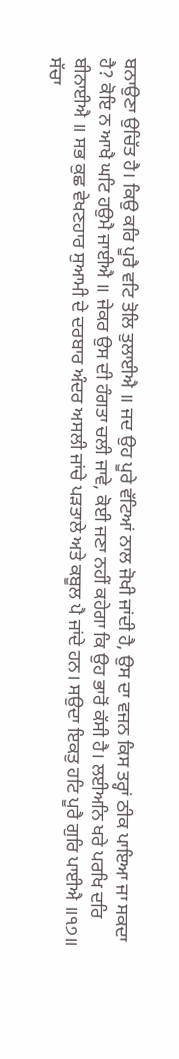ਬਨਾਉਣਾ ਉਚਿੱਤ ਹੈ। ਕਿਉ ਕਰਿ ਪੂਰੈ ਵਟਿ ਤੋਲਿ ਤੁਲਾਈਐ ॥ ਜਦ ਉਹ ਪੂਰੇ ਵੱਟਿਆਂ ਨਾਲ ਜੋਖੀ ਜਾਂਦੀ ਹੈ, ਉਸ ਦਾ ਵਜਨ ਕਿਸ ਤਰ੍ਹਾਂ ਠੀਕ ਪਾਇਆ ਜਾ ਸਕਦਾ ਹੈ? ਕੋਇ ਨ ਆਖੈ ਘਟਿ ਹਉਮੈ ਜਾਈਐ ॥ ਜੇਕਰ ਉਸ ਦੀ ਹੰਗਤਾ ਚਲੀ ਜਾਵੇ, ਕੋਈ ਜਣਾ ਨਹੀਂ ਕਹੇਗਾ ਕਿ ਉਹ ਭਾਰੋਂ ਕੱਸੀ ਹੈ। ਲਈਅਨਿ ਖਰੇ ਪਰਖਿ ਦਰਿ ਬੀਨਾਈਐ ॥ ਸਭ ਕੁਛ ਵੇਖਣਹਾਰ ਸੁਆਮੀ ਦੇ ਦਰਬਾਰ ਅੰਦਰ ਅਸਲੀ ਜਾਂਚੇ ਪੜਤਾਲੇ ਅਤੇ ਕਬੂਲ ਪੈ ਜਾਂਦੇ ਹਨ। ਸਉਦਾ ਇਕਤੁ ਹਟਿ ਪੂਰੈ ਗੁਰਿ ਪਾਈਐ ॥੧੭॥ ਸੱਚਾ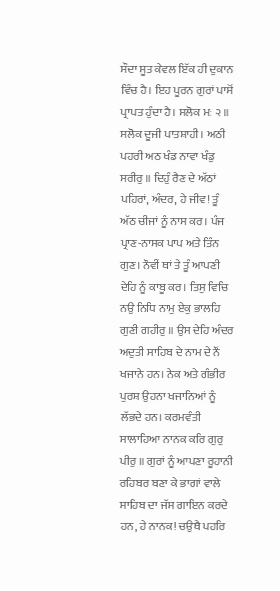ਸੌਦਾ ਸੂਤ ਕੇਵਲ ਇੱਕ ਹੀ ਦੁਕਾਨ ਵਿੰਚ ਹੈ। ਇਹ ਪੂਰਨ ਗੁਰਾਂ ਪਾਸੋਂ ਪ੍ਰਾਪਤ ਹੁੰਦਾ ਹੈ। ਸਲੋਕ ਮਃ ੨ ॥ ਸਲੋਕ ਦੂਜੀ ਪਾਤਸ਼ਾਹੀ। ਅਠੀ ਪਹਰੀ ਅਠ ਖੰਡ ਨਾਵਾ ਖੰਡੁ ਸਰੀਰੁ ॥ ਦਿਹੁੰ ਰੈਣ ਦੇ ਅੱਠਾਂ ਪਹਿਰਾਂ, ਅੰਦਰ, ਹੇ ਜੀਵ! ਤੂੰ ਅੱਠ ਚੀਜਾਂ ਨੂੰ ਨਾਸ ਕਰ। ਪੰਜ ਪ੍ਰਾਣ-ਨਾਸਕ ਪਾਪ ਅਤੇ ਤਿੰਨ ਗੁਣ। ਨੌਵੀਂ ਥਾਂ ਤੇ ਤੂੰ ਆਪਣੀ ਦੇਹਿ ਨੂੰ ਕਾਬੂ ਕਰ। ਤਿਸੁ ਵਿਚਿ ਨਉ ਨਿਧਿ ਨਾਮੁ ਏਕੁ ਭਾਲਹਿ ਗੁਣੀ ਗਹੀਰੁ ॥ ਉਸ ਦੇਹਿ ਅੰਦਰ ਅਦੁਤੀ ਸਾਹਿਬ ਦੇ ਨਾਮ ਦੇ ਨੌਂ ਖਜਾਨੇ ਹਨ। ਨੇਕ ਅਤੇ ਗੰਭੀਰ ਪੁਰਸ਼ ਉਹਨਾ ਖਜਾਨਿਆਂ ਨੂੰ ਲੱਭਦੇ ਹਨ। ਕਰਮਵੰਤੀ ਸਾਲਾਹਿਆ ਨਾਨਕ ਕਰਿ ਗੁਰੁ ਪੀਰੁ ॥ ਗੁਰਾਂ ਨੂੰ ਆਪਣਾ ਰੂਹਾਨੀ ਰਹਿਬਰ ਬਣਾ ਕੇ ਭਾਗਾਂ ਵਾਲੇ ਸਾਹਿਬ ਦਾ ਜੱਸ ਗਾਇਨ ਕਰਦੇ ਹਨ, ਹੇ ਨਾਨਕ! ਚਉਥੈ ਪਹਰਿ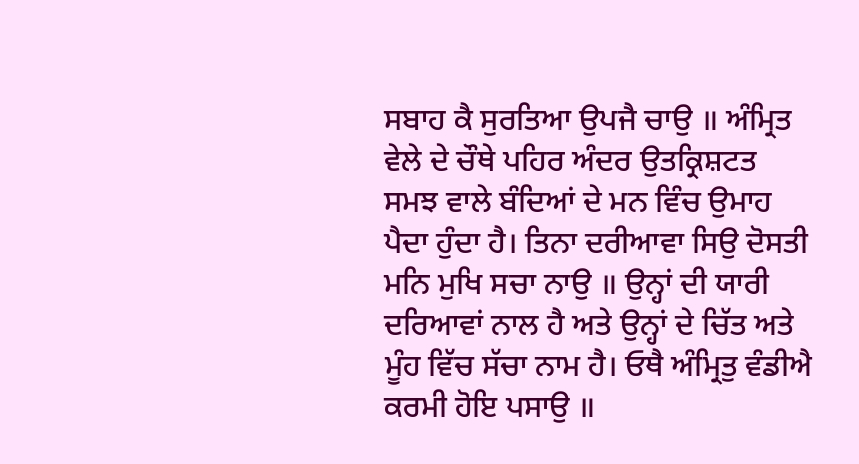ਸਬਾਹ ਕੈ ਸੁਰਤਿਆ ਉਪਜੈ ਚਾਉ ॥ ਅੰਮ੍ਰਿਤ ਵੇਲੇ ਦੇ ਚੌਥੇ ਪਹਿਰ ਅੰਦਰ ਉਤਕ੍ਰਿਸ਼ਟਤ ਸਮਝ ਵਾਲੇ ਬੰਦਿਆਂ ਦੇ ਮਨ ਵਿੰਚ ਉਮਾਹ ਪੈਦਾ ਹੁੰਦਾ ਹੈ। ਤਿਨਾ ਦਰੀਆਵਾ ਸਿਉ ਦੋਸਤੀ ਮਨਿ ਮੁਖਿ ਸਚਾ ਨਾਉ ॥ ਉਨ੍ਹਾਂ ਦੀ ਯਾਰੀ ਦਰਿਆਵਾਂ ਨਾਲ ਹੈ ਅਤੇ ਉਨ੍ਹਾਂ ਦੇ ਚਿੱਤ ਅਤੇ ਮੂੰਹ ਵਿੱਚ ਸੱਚਾ ਨਾਮ ਹੈ। ਓਥੈ ਅੰਮ੍ਰਿਤੁ ਵੰਡੀਐ ਕਰਮੀ ਹੋਇ ਪਸਾਉ ॥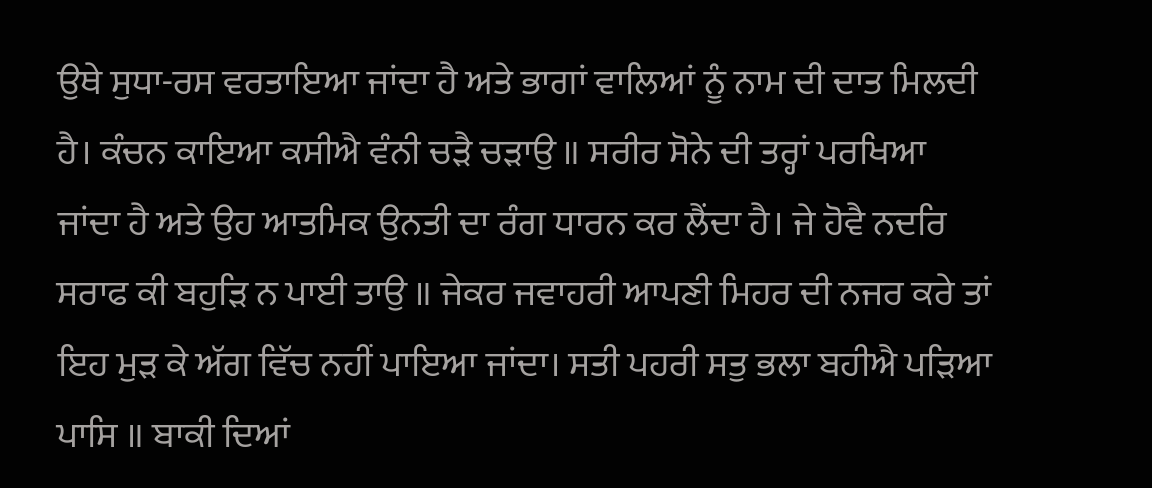ਉਥੇ ਸੁਧਾ-ਰਸ ਵਰਤਾਇਆ ਜਾਂਦਾ ਹੈ ਅਤੇ ਭਾਗਾਂ ਵਾਲਿਆਂ ਨੂੰ ਨਾਮ ਦੀ ਦਾਤ ਮਿਲਦੀ ਹੈ। ਕੰਚਨ ਕਾਇਆ ਕਸੀਐ ਵੰਨੀ ਚੜੈ ਚੜਾਉ ॥ ਸਰੀਰ ਸੋਨੇ ਦੀ ਤਰ੍ਹਾਂ ਪਰਖਿਆ ਜਾਂਦਾ ਹੈ ਅਤੇ ਉਹ ਆਤਮਿਕ ਉਨਤੀ ਦਾ ਰੰਗ ਧਾਰਨ ਕਰ ਲੈਂਦਾ ਹੈ। ਜੇ ਹੋਵੈ ਨਦਰਿ ਸਰਾਫ ਕੀ ਬਹੁੜਿ ਨ ਪਾਈ ਤਾਉ ॥ ਜੇਕਰ ਜਵਾਹਰੀ ਆਪਣੀ ਮਿਹਰ ਦੀ ਨਜਰ ਕਰੇ ਤਾਂ ਇਹ ਮੁੜ ਕੇ ਅੱਗ ਵਿੱਚ ਨਹੀਂ ਪਾਇਆ ਜਾਂਦਾ। ਸਤੀ ਪਹਰੀ ਸਤੁ ਭਲਾ ਬਹੀਐ ਪੜਿਆ ਪਾਸਿ ॥ ਬਾਕੀ ਦਿਆਂ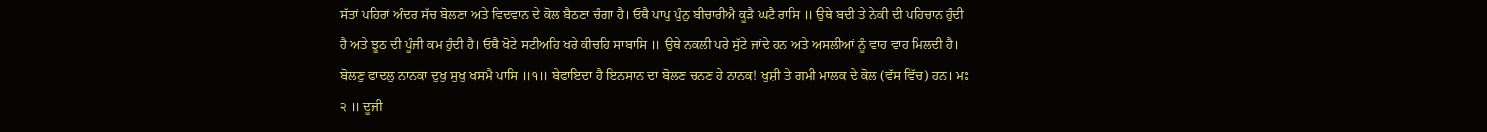ਸੱਤਾਂ ਪਹਿਰਾਂ ਅੰਦਰ ਸੱਚ ਬੋਲਣਾ ਅਤੇ ਵਿਦਵਾਨ ਦੇ ਕੋਲ ਬੈਠਣਾ ਚੰਗਾ ਹੈ। ਓਥੈ ਪਾਪੁ ਪੁੰਨੁ ਬੀਚਾਰੀਐ ਕੂੜੈ ਘਟੈ ਰਾਸਿ ॥ ਉਥੇ ਬਦੀ ਤੇ ਨੇਕੀ ਦੀ ਪਹਿਚਾਨ ਹੁੰਦੀ ਹੈ ਅਤੇ ਝੂਠ ਦੀ ਪੂੰਜੀ ਕਮ ਹੁੰਦੀ ਹੈ। ਓਥੈ ਖੋਟੇ ਸਟੀਅਹਿ ਖਰੇ ਕੀਚਹਿ ਸਾਬਾਸਿ ॥ ਉਥੇ ਨਕਲੀ ਪਰੇ ਸੁੱਟੇ ਜਾਂਦੇ ਹਨ ਅਤੇ ਅਸਲੀਆਂ ਨੂੰ ਵਾਹ ਵਾਹ ਮਿਲਦੀ ਹੈ। ਬੋਲਣੁ ਫਾਦਲੁ ਨਾਨਕਾ ਦੁਖੁ ਸੁਖੁ ਖਸਮੈ ਪਾਸਿ ॥੧॥ ਬੇਫਾਇਦਾ ਹੈ ਇਨਸਾਨ ਦਾ ਬੋਲਣ ਚਨਣ ਹੇ ਨਾਨਕ! ਖੁਸ਼ੀ ਤੇ ਗਮੀ ਮਾਲਕ ਦੇ ਕੋਲ (ਵੱਸ ਵਿੱਚ) ਹਨ। ਮਃ ੨ ॥ ਦੂਜੀ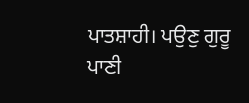ਪਾਤਸ਼ਾਹੀ। ਪਉਣੁ ਗੁਰੂ ਪਾਣੀ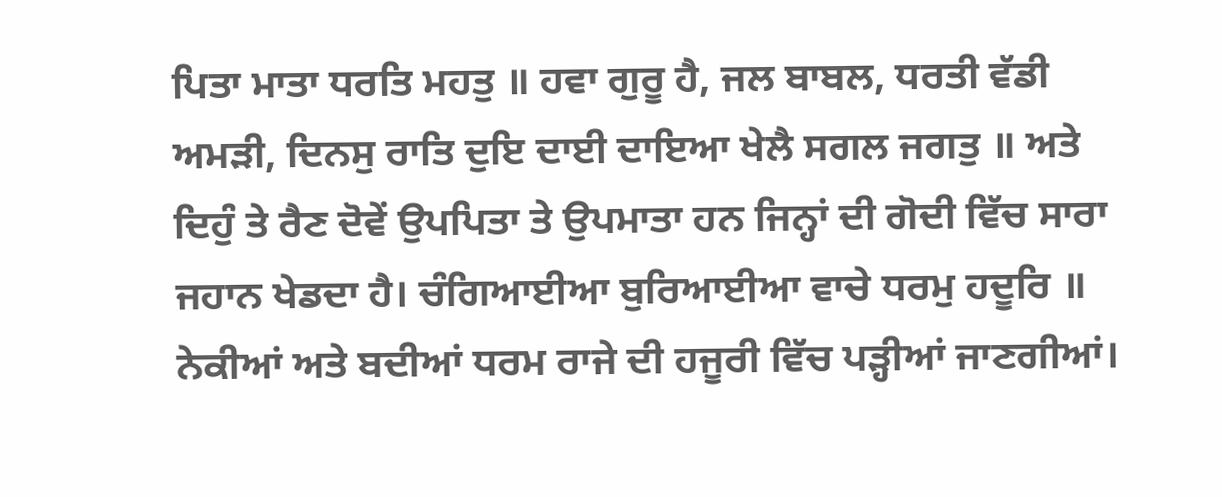ਪਿਤਾ ਮਾਤਾ ਧਰਤਿ ਮਹਤੁ ॥ ਹਵਾ ਗੁਰੂ ਹੈ, ਜਲ ਬਾਬਲ, ਧਰਤੀ ਵੱਡੀ ਅਮੜੀ, ਦਿਨਸੁ ਰਾਤਿ ਦੁਇ ਦਾਈ ਦਾਇਆ ਖੇਲੈ ਸਗਲ ਜਗਤੁ ॥ ਅਤੇ ਦਿਹੁੰ ਤੇ ਰੈਣ ਦੋਵੇਂ ਉਪਪਿਤਾ ਤੇ ਉਪਮਾਤਾ ਹਨ ਜਿਨ੍ਹਾਂ ਦੀ ਗੋਦੀ ਵਿੱਚ ਸਾਰਾ ਜਹਾਨ ਖੇਡਦਾ ਹੈ। ਚੰਗਿਆਈਆ ਬੁਰਿਆਈਆ ਵਾਚੇ ਧਰਮੁ ਹਦੂਰਿ ॥ ਨੇਕੀਆਂ ਅਤੇ ਬਦੀਆਂ ਧਰਮ ਰਾਜੇ ਦੀ ਹਜੂਰੀ ਵਿੱਚ ਪੜ੍ਹੀਆਂ ਜਾਣਗੀਆਂ।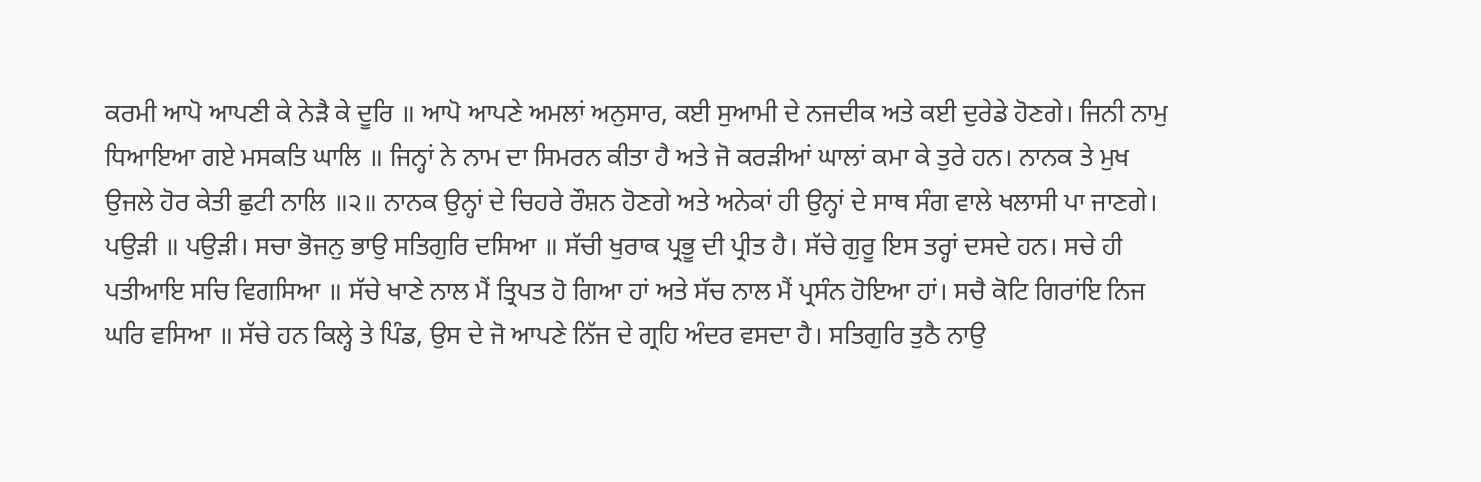ਕਰਮੀ ਆਪੋ ਆਪਣੀ ਕੇ ਨੇੜੈ ਕੇ ਦੂਰਿ ॥ ਆਪੋ ਆਪਣੇ ਅਮਲਾਂ ਅਨੁਸਾਰ, ਕਈ ਸੁਆਮੀ ਦੇ ਨਜਦੀਕ ਅਤੇ ਕਈ ਦੁਰੇਡੇ ਹੋਣਗੇ। ਜਿਨੀ ਨਾਮੁ ਧਿਆਇਆ ਗਏ ਮਸਕਤਿ ਘਾਲਿ ॥ ਜਿਨ੍ਹਾਂ ਨੇ ਨਾਮ ਦਾ ਸਿਮਰਨ ਕੀਤਾ ਹੈ ਅਤੇ ਜੋ ਕਰੜੀਆਂ ਘਾਲਾਂ ਕਮਾ ਕੇ ਤੁਰੇ ਹਨ। ਨਾਨਕ ਤੇ ਮੁਖ ਉਜਲੇ ਹੋਰ ਕੇਤੀ ਛੁਟੀ ਨਾਲਿ ॥੨॥ ਨਾਨਕ ਉਨ੍ਹਾਂ ਦੇ ਚਿਹਰੇ ਰੌਸ਼ਨ ਹੋਣਗੇ ਅਤੇ ਅਨੇਕਾਂ ਹੀ ਉਨ੍ਹਾਂ ਦੇ ਸਾਥ ਸੰਗ ਵਾਲੇ ਖਲਾਸੀ ਪਾ ਜਾਣਗੇ। ਪਉੜੀ ॥ ਪਉੜੀ। ਸਚਾ ਭੋਜਨੁ ਭਾਉ ਸਤਿਗੁਰਿ ਦਸਿਆ ॥ ਸੱਚੀ ਖੁਰਾਕ ਪ੍ਰਭੂ ਦੀ ਪ੍ਰੀਤ ਹੈ। ਸੱਚੇ ਗੁਰੂ ਇਸ ਤਰ੍ਹਾਂ ਦਸਦੇ ਹਨ। ਸਚੇ ਹੀ ਪਤੀਆਇ ਸਚਿ ਵਿਗਸਿਆ ॥ ਸੱਚੇ ਖਾਣੇ ਨਾਲ ਮੈਂ ਤ੍ਰਿਪਤ ਹੋ ਗਿਆ ਹਾਂ ਅਤੇ ਸੱਚ ਨਾਲ ਮੈਂ ਪ੍ਰਸੰਨ ਹੋਇਆ ਹਾਂ। ਸਚੈ ਕੋਟਿ ਗਿਰਾਂਇ ਨਿਜ ਘਰਿ ਵਸਿਆ ॥ ਸੱਚੇ ਹਨ ਕਿਲ੍ਹੇ ਤੇ ਪਿੰਡ, ਉਸ ਦੇ ਜੋ ਆਪਣੇ ਨਿੱਜ ਦੇ ਗ੍ਰਹਿ ਅੰਦਰ ਵਸਦਾ ਹੈ। ਸਤਿਗੁਰਿ ਤੁਠੈ ਨਾਉ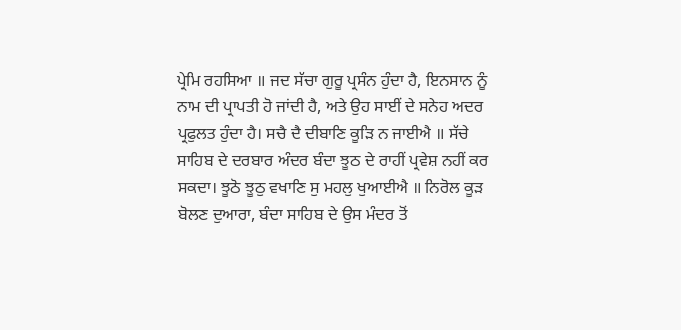ਪ੍ਰੇਮਿ ਰਹਸਿਆ ॥ ਜਦ ਸੱਚਾ ਗੁਰੂ ਪ੍ਰਸੰਨ ਹੁੰਦਾ ਹੈ, ਇਨਸਾਨ ਨੂੰ ਨਾਮ ਦੀ ਪ੍ਰਾਪਤੀ ਹੋ ਜਾਂਦੀ ਹੈ, ਅਤੇ ਉਹ ਸਾਈਂ ਦੇ ਸਨੇਹ ਅਦਰ ਪ੍ਰਫੁਲਤ ਹੁੰਦਾ ਹੈ। ਸਚੈ ਦੈ ਦੀਬਾਣਿ ਕੂੜਿ ਨ ਜਾਈਐ ॥ ਸੱਚੇ ਸਾਹਿਬ ਦੇ ਦਰਬਾਰ ਅੰਦਰ ਬੰਦਾ ਝੂਠ ਦੇ ਰਾਹੀਂ ਪ੍ਰਵੇਸ਼ ਨਹੀਂ ਕਰ ਸਕਦਾ। ਝੂਠੋ ਝੂਠੁ ਵਖਾਣਿ ਸੁ ਮਹਲੁ ਖੁਆਈਐ ॥ ਨਿਰੋਲ ਕੂੜ ਬੋਲਣ ਦੁਆਰਾ, ਬੰਦਾ ਸਾਹਿਬ ਦੇ ਉਸ ਮੰਦਰ ਤੋਂ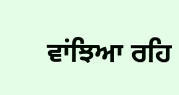ਵਾਂਝਿਆ ਰਹਿ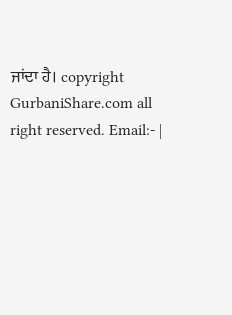ਜਾਂਦਾ ਹੈ। copyright GurbaniShare.com all right reserved. Email:- |